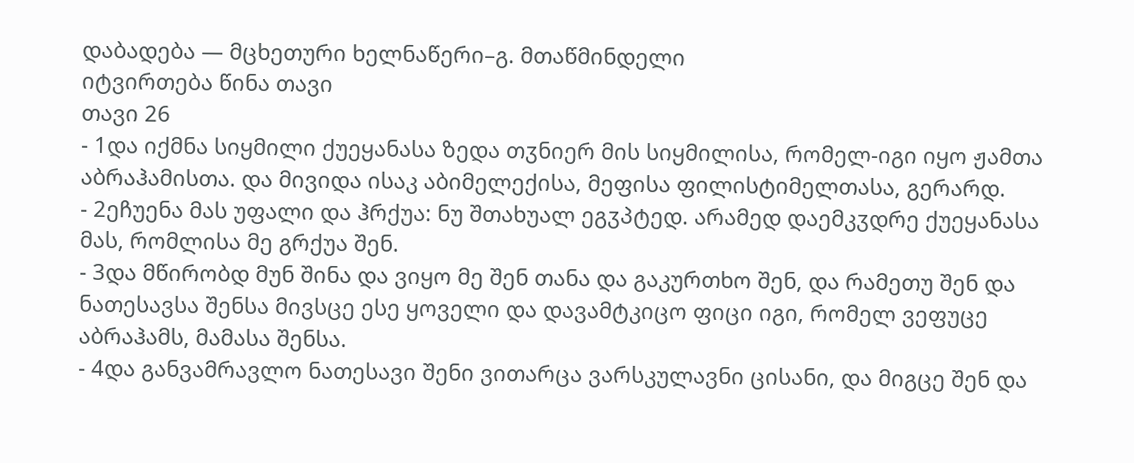დაბადება — მცხეთური ხელნაწერი–გ. მთაწმინდელი
იტვირთება წინა თავი
თავი 26
- 1და იქმნა სიყმილი ქუეყანასა ზედა თჳნიერ მის სიყმილისა, რომელ-იგი იყო ჟამთა აბრაჰამისთა. და მივიდა ისაკ აბიმელექისა, მეფისა ფილისტიმელთასა, გერარდ.
- 2ეჩუენა მას უფალი და ჰრქუა: ნუ შთახუალ ეგჳპტედ. არამედ დაემკჳდრე ქუეყანასა მას, რომლისა მე გრქუა შენ.
- 3და მწირობდ მუნ შინა და ვიყო მე შენ თანა და გაკურთხო შენ, და რამეთუ შენ და ნათესავსა შენსა მივსცე ესე ყოველი და დავამტკიცო ფიცი იგი, რომელ ვეფუცე აბრაჰამს, მამასა შენსა.
- 4და განვამრავლო ნათესავი შენი ვითარცა ვარსკულავნი ცისანი, და მიგცე შენ და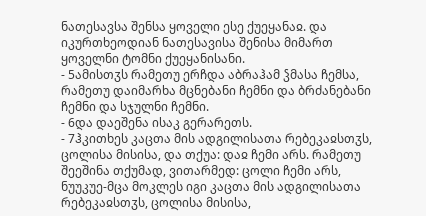ნათესავსა შენსა ყოველი ესე ქუეყანაჲ. და იკურთხეოდიან ნათესავისა შენისა მიმართ ყოველნი ტომნი ქუეყანისანი.
- 5ამისთჳს რამეთუ ერჩდა აბრაჰამ ჴმასა ჩემსა, რამეთუ დაიმარხა მცნებანი ჩემნი და ბრძანებანი ჩემნი და სჯულნი ჩემნი.
- 6და დაეშენა ისაკ გერარეთს.
- 7ჰკითხეს კაცთა მის ადგილისათა რებეკაჲსთჳს, ცოლისა მისისა, და თქუა: დაჲ ჩემი არს. რამეთუ შეეშინა თქუმად, ვითარმედ: ცოლი ჩემი არს, ნუუკუე-მცა მოკლეს იგი კაცთა მის ადგილისათა რებეკაჲსთჳს, ცოლისა მისისა,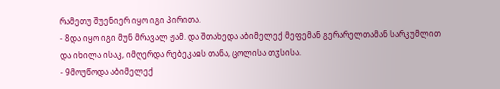რამეთუ შუენიერ იყო იგი პირითა.
- 8და იყო იგი მუნ მრავალ ჟამ. და შთახედა აბიმელექ მეფემან გერარელთამან სარკუმლით და იხილა ისაკ, იმღერდა რებეკაჲს თანა, ცოლისა თჳსისა.
- 9მოუწოდა აბიმელექ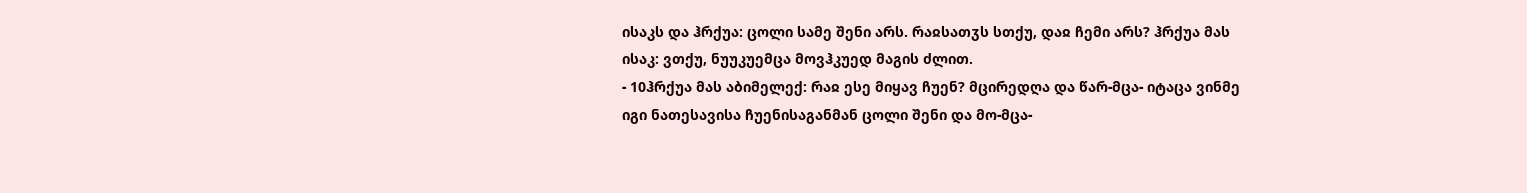ისაკს და ჰრქუა: ცოლი სამე შენი არს. რაჲსათჳს სთქუ, დაჲ ჩემი არს? ჰრქუა მას ისაკ: ვთქუ, ნუუკუემცა მოვჰკუედ მაგის ძლით.
- 10ჰრქუა მას აბიმელექ: რაჲ ესე მიყავ ჩუენ? მცირედღა და წარ-მცა- იტაცა ვინმე იგი ნათესავისა ჩუენისაგანმან ცოლი შენი და მო-მცა-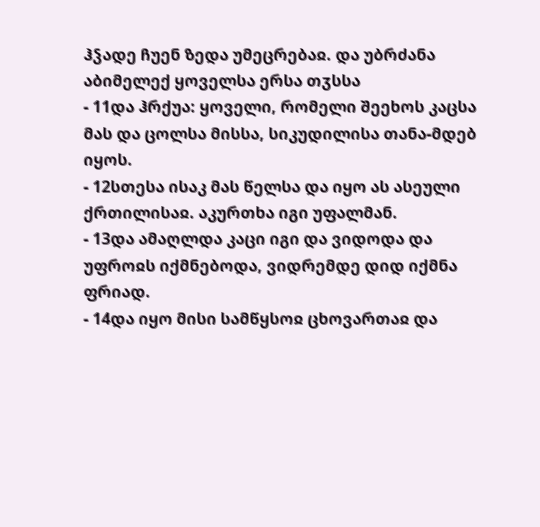ჰჴადე ჩუენ ზედა უმეცრებაჲ. და უბრძანა აბიმელექ ყოველსა ერსა თჳსსა
- 11და ჰრქუა: ყოველი, რომელი შეეხოს კაცსა მას და ცოლსა მისსა, სიკუდილისა თანა-მდებ იყოს.
- 12სთესა ისაკ მას წელსა და იყო ას ასეული ქრთილისაჲ. აკურთხა იგი უფალმან.
- 13და ამაღლდა კაცი იგი და ვიდოდა და უფროჲს იქმნებოდა, ვიდრემდე დიდ იქმნა ფრიად.
- 14და იყო მისი სამწყსოჲ ცხოვართაჲ და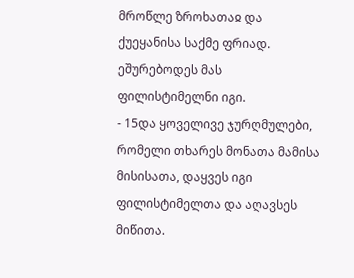მროწლე ზროხათაჲ და ქუეყანისა საქმე ფრიად. ეშურებოდეს მას ფილისტიმელნი იგი.
- 15და ყოველივე ჯურღმულები, რომელი თხარეს მონათა მამისა მისისათა, დაყვეს იგი ფილისტიმელთა და აღავსეს მიწითა.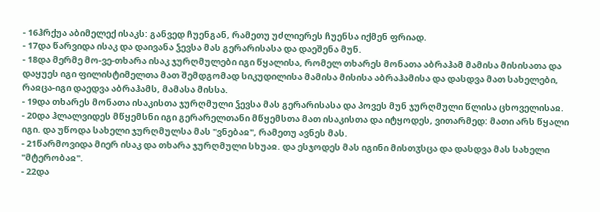- 16ჰრქუა აბიმელექ ისაკს: განვედ ჩუენგან, რამეთუ უძლიერეს ჩუენსა იქმენ ფრიად.
- 17და წარვიდა ისაკ და დაივანა ჴევსა მას გერარისასა და დაეშენა მუნ.
- 18და მერმე მო-ვე-თხარა ისაკ ჯურღმულები იგი წყალისა, რომელ თხარეს მონათა აბრაჰამ მამისა მისისათა და დაყუეს იგი ფილისტიმელთა მათ შემდგომად სიკუდილისა მამისა მისისა აბრაჰამისა და დასდვა მათ სახელები, რაჲცა-იგი დაედვა აბრაჰამს, მამასა მისსა.
- 19და თხარეს მონათა ისაკისთა ჯურღმული ჴევსა მას გერარისასა და პოვეს მუნ ჯურღმული წლისა ცხოველისაჲ.
- 20და ჰლალვიდეს მწყემსნი იგი გერარელთანი მწყემსთა მათ ისაკისთა და იტყოდეს, ვითარმედ: მათი არს წყალი იგი. და უწოდა სახელი ჯურღმულსა მას "ვნებაჲ", რამეთუ ავნეს მას.
- 21წარმოვიდა მიერ ისაკ და თხარა ჯურღმული სხუაჲ. და ესჯოდეს მას იგინი მისთჳსცა და დასდვა მას სახელი "მტერობაჲ".
- 22და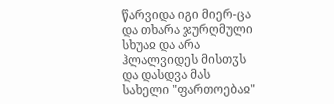წარვიდა იგი მიერ-ცა და თხარა ჯურღმული სხუაჲ და არა ჰლალვიდეს მისთჳს და დასდვა მას სახელი "ფართოებაჲ"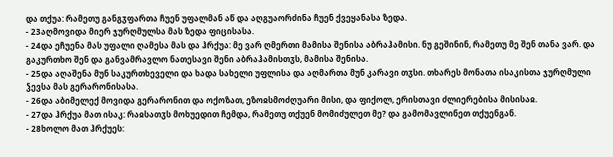და თქუა: რამეთუ განგჳფართა ჩუენ უფალმან აწ და აღგუაორძინა ჩუენ ქვეყანასა ზედა.
- 23აღმოვიდა მიერ ჯურღმულსა მას ზედა ფიცისასა.
- 24და ეჩუენა მას უფალი ღამესა მას და ჰრქუა: მე ვარ ღმერთი მამისა შენისა აბრაჰამისი. ნუ გეშინინ, რამეთუ მე შენ თანა ვარ. და გაკურთხო შენ და განვამრავლო ნათესავი შენი აბრაჰამისთჳს, მამისა შენისა.
- 25და აღაშენა მუნ საკურთხეველი და ხადა სახელი უფლისა და აღმართა მუნ კარავი თჳსი. თხარეს მონათა ისაკისთა ჯურღმული ჴევსა მას გერარონისასა.
- 26და აბიმელექ მოვიდა გერარონით და ოქოზათ, ეზოჲსმოძღუარი მისი, და ფიქოლ, ერისთავი ძლიერებისა მისისაჲ.
- 27და ჰრქუა მათ ისაკ: რაჲსათჳს მოხუედით ჩემდა, რამეთუ თქუენ მომიძულეთ მე? და გამომავლინეთ თქუენგან.
- 28ხოლო მათ ჰრქუეს: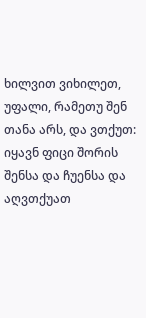ხილვით ვიხილეთ, უფალი, რამეთუ შენ თანა არს, და ვთქუთ: იყავნ ფიცი შორის შენსა და ჩუენსა და აღვთქუათ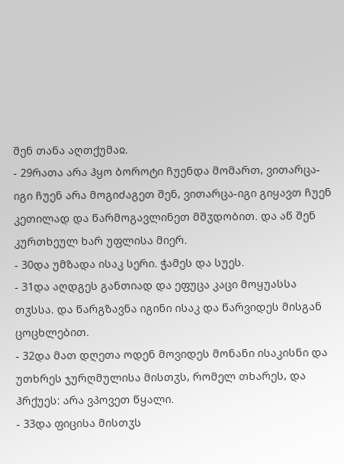შენ თანა აღთქუმაჲ.
- 29რათა არა ჰყო ბოროტი ჩუენდა მომართ, ვითარცა-იგი ჩუენ არა მოგიძაგეთ შენ, ვითარცა-იგი გიყავთ ჩუენ კეთილად და წარმოგავლინეთ მშჳდობით. და აწ შენ კურთხეულ ხარ უფლისა მიერ.
- 30და უმზადა ისაკ სერი. ჭამეს და სუეს.
- 31და აღდგეს განთიად და ეფუცა კაცი მოყუასსა თჳსსა. და წარგზავნა იგინი ისაკ და წარვიდეს მისგან ცოცხლებით.
- 32და მათ დღეთა ოდენ მოვიდეს მონანი ისაკისნი და უთხრეს ჯურღმულისა მისთჳს, რომელ თხარეს, და ჰრქუეს: არა ვპოვეთ წყალი.
- 33და ფიცისა მისთჳს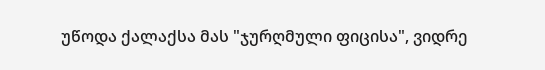უწოდა ქალაქსა მას "ჯურღმული ფიცისა", ვიდრე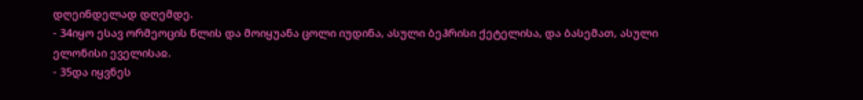დღეინდელად დღემდე.
- 34იყო ესავ ორმეოცის წლის და მოიყუანა ცოლი იუდინა, ასული ბეჰრისი ქეტელისა, და ბასემათ, ასული ელონისი ეველისაჲ.
- 35და იყვნეს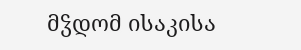მჴდომ ისაკისა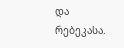და რებეკასა.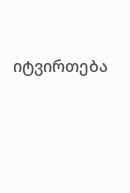იტვირთება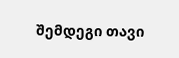შემდეგი თავი